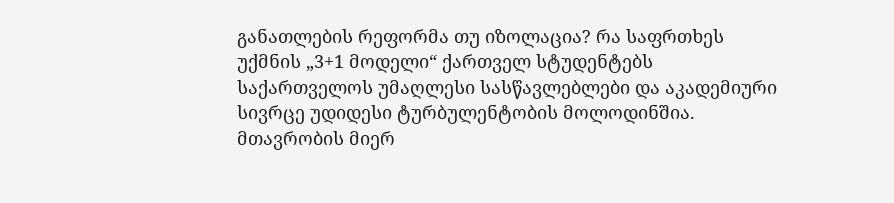განათლების რეფორმა თუ იზოლაცია? რა საფრთხეს უქმნის „3+1 მოდელი“ ქართველ სტუდენტებს
საქართველოს უმაღლესი სასწავლებლები და აკადემიური სივრცე უდიდესი ტურბულენტობის მოლოდინშია. მთავრობის მიერ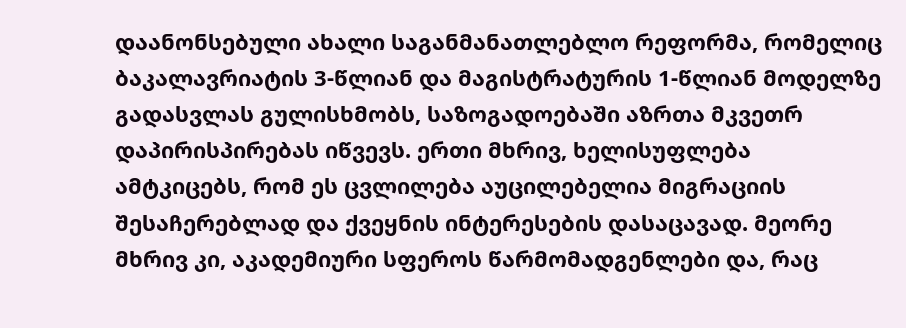დაანონსებული ახალი საგანმანათლებლო რეფორმა, რომელიც ბაკალავრიატის 3-წლიან და მაგისტრატურის 1-წლიან მოდელზე გადასვლას გულისხმობს, საზოგადოებაში აზრთა მკვეთრ დაპირისპირებას იწვევს. ერთი მხრივ, ხელისუფლება ამტკიცებს, რომ ეს ცვლილება აუცილებელია მიგრაციის შესაჩერებლად და ქვეყნის ინტერესების დასაცავად. მეორე მხრივ კი, აკადემიური სფეროს წარმომადგენლები და, რაც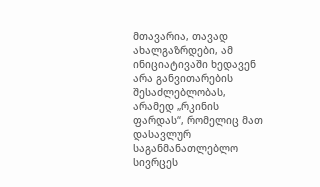მთავარია, თავად ახალგაზრდები, ამ ინიციატივაში ხედავენ არა განვითარების შესაძლებლობას, არამედ „რკინის ფარდას“, რომელიც მათ დასავლურ საგანმანათლებლო სივრცეს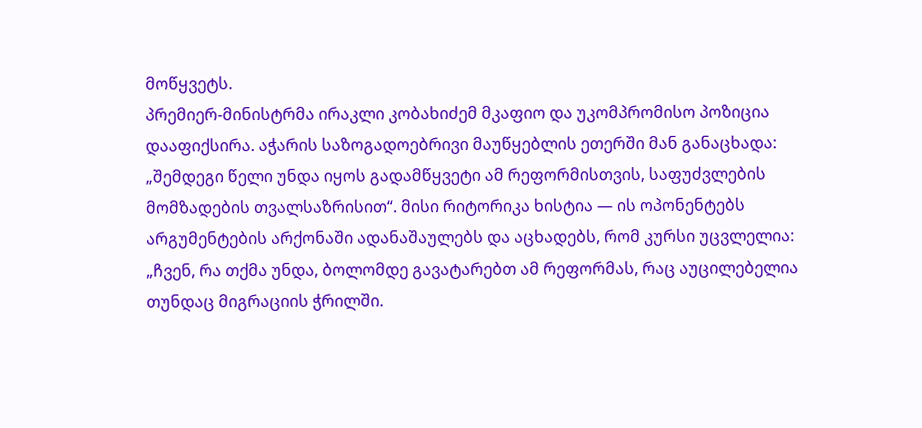მოწყვეტს.
პრემიერ-მინისტრმა ირაკლი კობახიძემ მკაფიო და უკომპრომისო პოზიცია დააფიქსირა. აჭარის საზოგადოებრივი მაუწყებლის ეთერში მან განაცხადა: „შემდეგი წელი უნდა იყოს გადამწყვეტი ამ რეფორმისთვის, საფუძვლების მომზადების თვალსაზრისით“. მისი რიტორიკა ხისტია — ის ოპონენტებს არგუმენტების არქონაში ადანაშაულებს და აცხადებს, რომ კურსი უცვლელია: „ჩვენ, რა თქმა უნდა, ბოლომდე გავატარებთ ამ რეფორმას, რაც აუცილებელია თუნდაც მიგრაციის ჭრილში.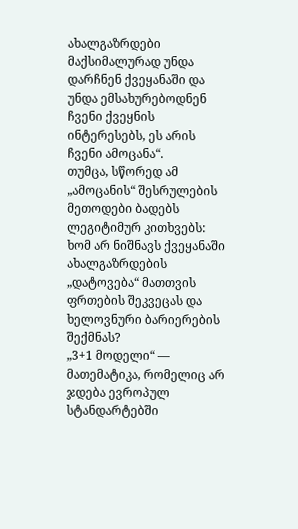ახალგაზრდები მაქსიმალურად უნდა დარჩნენ ქვეყანაში და უნდა ემსახურებოდნენ ჩვენი ქვეყნის ინტერესებს, ეს არის ჩვენი ამოცანა“.
თუმცა, სწორედ ამ „ამოცანის“ შესრულების მეთოდები ბადებს ლეგიტიმურ კითხვებს: ხომ არ ნიშნავს ქვეყანაში ახალგაზრდების „დატოვება“ მათთვის ფრთების შეკვეცას და ხელოვნური ბარიერების შექმნას?
„3+1 მოდელი“ — მათემატიკა, რომელიც არ ჯდება ევროპულ სტანდარტებში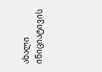ახალი ინიციატივის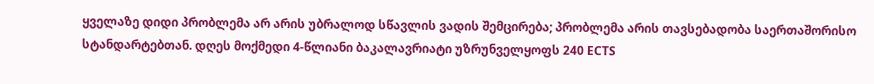ყველაზე დიდი პრობლემა არ არის უბრალოდ სწავლის ვადის შემცირება; პრობლემა არის თავსებადობა საერთაშორისო სტანდარტებთან. დღეს მოქმედი 4-წლიანი ბაკალავრიატი უზრუნველყოფს 240 ECTS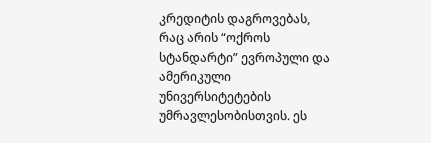კრედიტის დაგროვებას, რაც არის “ოქროს სტანდარტი” ევროპული და ამერიკული უნივერსიტეტების უმრავლესობისთვის. ეს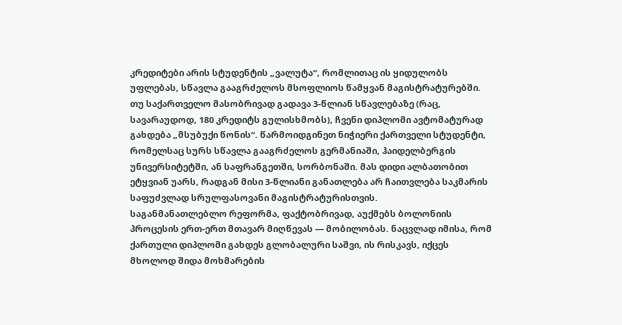კრედიტები არის სტუდენტის „ვალუტა“, რომლითაც ის ყიდულობს უფლებას, სწავლა გააგრძელოს მსოფლიოს წამყვან მაგისტრატურებში.
თუ საქართველო მასობრივად გადავა 3-წლიან სწავლებაზე (რაც, სავარაუდოდ, 180 კრედიტს გულისხმობს), ჩვენი დიპლომი ავტომატურად გახდება „მსუბუქი წონის“. წარმოიდგინეთ ნიჭიერი ქართველი სტუდენტი, რომელსაც სურს სწავლა გააგრძელოს გერმანიაში, ჰაიდელბერგის უნივერსიტეტში, ან საფრანგეთში, სორბონაში. მას დიდი ალბათობით ეტყვიან უარს, რადგან მისი 3-წლიანი განათლება არ ჩაითვლება საკმარის საფუძვლად სრულფასოვანი მაგისტრატურისთვის.
საგანმანათლებლო რეფორმა, ფაქტობრივად, აუქმებს ბოლონიის პროცესის ერთ-ერთ მთავარ მიღწევას — მობილობას. ნაცვლად იმისა, რომ ქართული დიპლომი გახდეს გლობალური საშვი, ის რისკავს, იქცეს მხოლოდ შიდა მოხმარების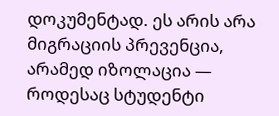დოკუმენტად. ეს არის არა მიგრაციის პრევენცია, არამედ იზოლაცია — როდესაც სტუდენტი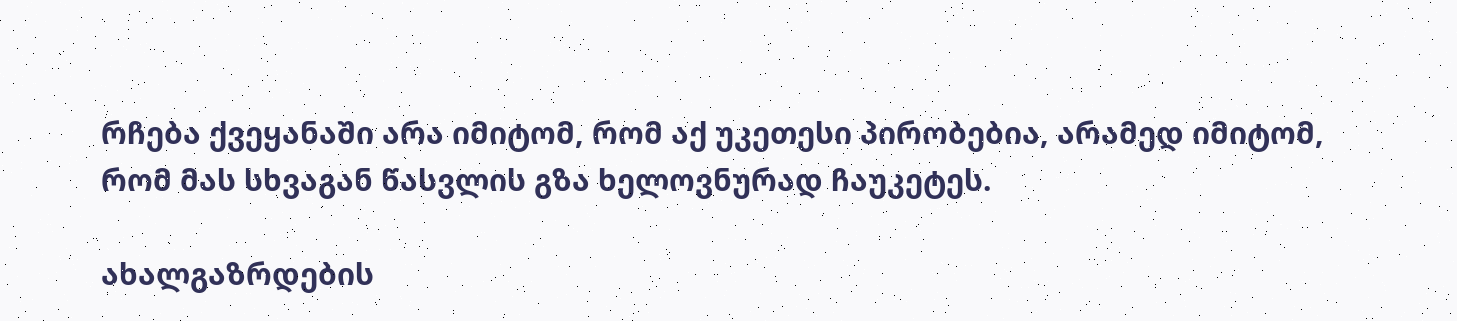რჩება ქვეყანაში არა იმიტომ, რომ აქ უკეთესი პირობებია, არამედ იმიტომ, რომ მას სხვაგან წასვლის გზა ხელოვნურად ჩაუკეტეს.

ახალგაზრდების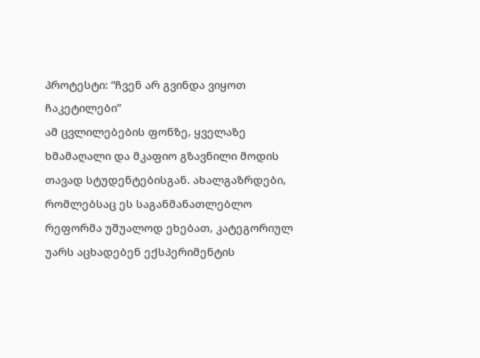პროტესტი: “ჩვენ არ გვინდა ვიყოთ ჩაკეტილები”
ამ ცვლილებების ფონზე, ყველაზე ხმამაღალი და მკაფიო გზავნილი მოდის თავად სტუდენტებისგან. ახალგაზრდები, რომლებსაც ეს საგანმანათლებლო რეფორმა უშუალოდ ეხებათ, კატეგორიულ უარს აცხადებენ ექსპერიმენტის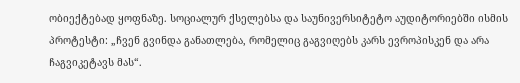ობიექტებად ყოფნაზე. სოციალურ ქსელებსა და საუნივერსიტეტო აუდიტორიებში ისმის პროტესტი: „ჩვენ გვინდა განათლება, რომელიც გაგვიღებს კარს ევროპისკენ და არა ჩაგვიკეტავს მას“.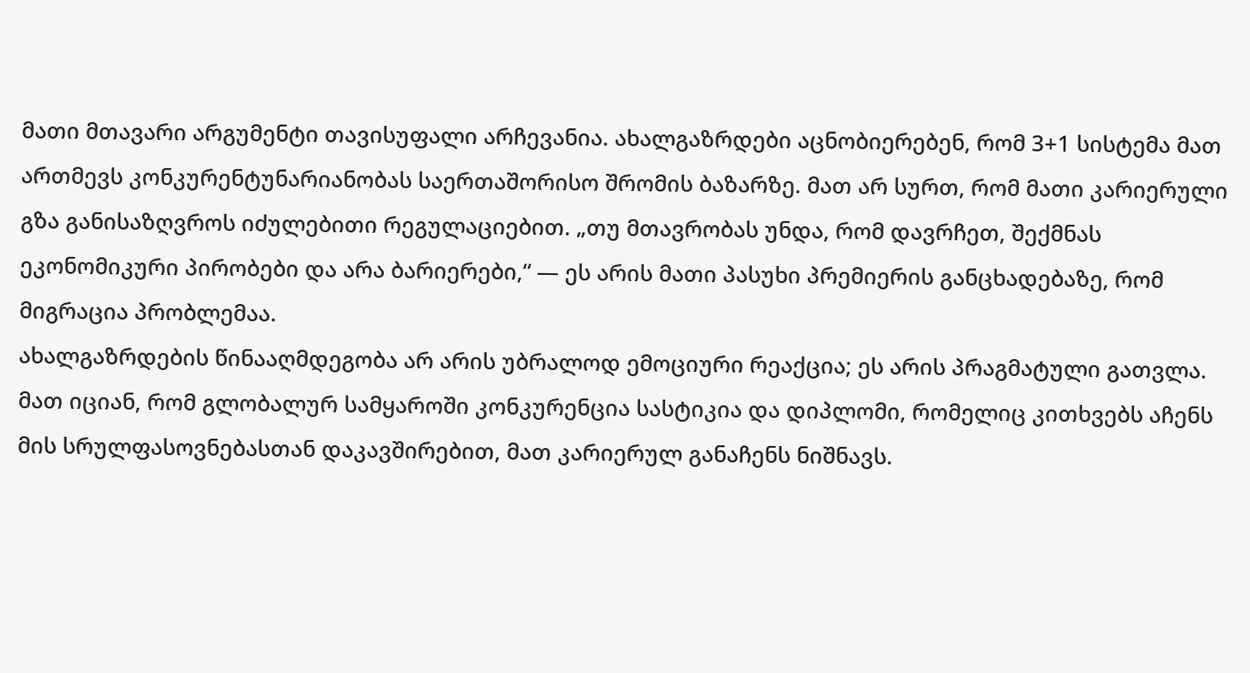მათი მთავარი არგუმენტი თავისუფალი არჩევანია. ახალგაზრდები აცნობიერებენ, რომ 3+1 სისტემა მათ ართმევს კონკურენტუნარიანობას საერთაშორისო შრომის ბაზარზე. მათ არ სურთ, რომ მათი კარიერული გზა განისაზღვროს იძულებითი რეგულაციებით. „თუ მთავრობას უნდა, რომ დავრჩეთ, შექმნას ეკონომიკური პირობები და არა ბარიერები,“ — ეს არის მათი პასუხი პრემიერის განცხადებაზე, რომ მიგრაცია პრობლემაა.
ახალგაზრდების წინააღმდეგობა არ არის უბრალოდ ემოციური რეაქცია; ეს არის პრაგმატული გათვლა. მათ იციან, რომ გლობალურ სამყაროში კონკურენცია სასტიკია და დიპლომი, რომელიც კითხვებს აჩენს მის სრულფასოვნებასთან დაკავშირებით, მათ კარიერულ განაჩენს ნიშნავს.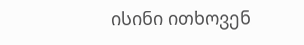ისინი ითხოვენ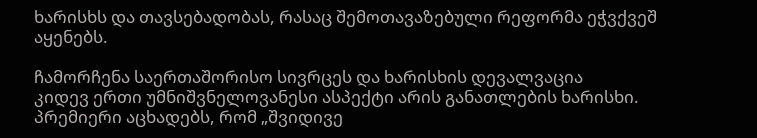ხარისხს და თავსებადობას, რასაც შემოთავაზებული რეფორმა ეჭვქვეშ აყენებს.

ჩამორჩენა საერთაშორისო სივრცეს და ხარისხის დევალვაცია
კიდევ ერთი უმნიშვნელოვანესი ასპექტი არის განათლების ხარისხი. პრემიერი აცხადებს, რომ „შვიდივე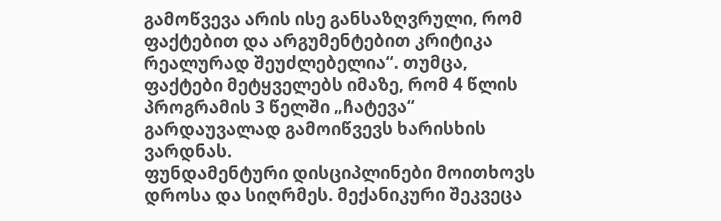გამოწვევა არის ისე განსაზღვრული, რომ ფაქტებით და არგუმენტებით კრიტიკა რეალურად შეუძლებელია“. თუმცა, ფაქტები მეტყველებს იმაზე, რომ 4 წლის პროგრამის 3 წელში „ჩატევა“ გარდაუვალად გამოიწვევს ხარისხის ვარდნას.
ფუნდამენტური დისციპლინები მოითხოვს დროსა და სიღრმეს. მექანიკური შეკვეცა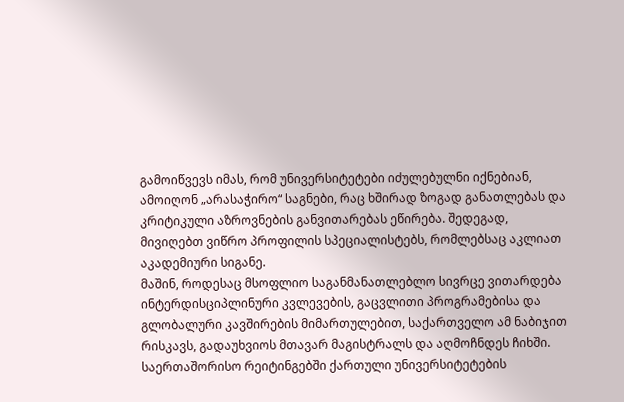გამოიწვევს იმას, რომ უნივერსიტეტები იძულებულნი იქნებიან, ამოიღონ „არასაჭირო“ საგნები, რაც ხშირად ზოგად განათლებას და კრიტიკული აზროვნების განვითარებას ეწირება. შედეგად, მივიღებთ ვიწრო პროფილის სპეციალისტებს, რომლებსაც აკლიათ აკადემიური სიგანე.
მაშინ, როდესაც მსოფლიო საგანმანათლებლო სივრცე ვითარდება ინტერდისციპლინური კვლევების, გაცვლითი პროგრამებისა და გლობალური კავშირების მიმართულებით, საქართველო ამ ნაბიჯით რისკავს, გადაუხვიოს მთავარ მაგისტრალს და აღმოჩნდეს ჩიხში. საერთაშორისო რეიტინგებში ქართული უნივერსიტეტების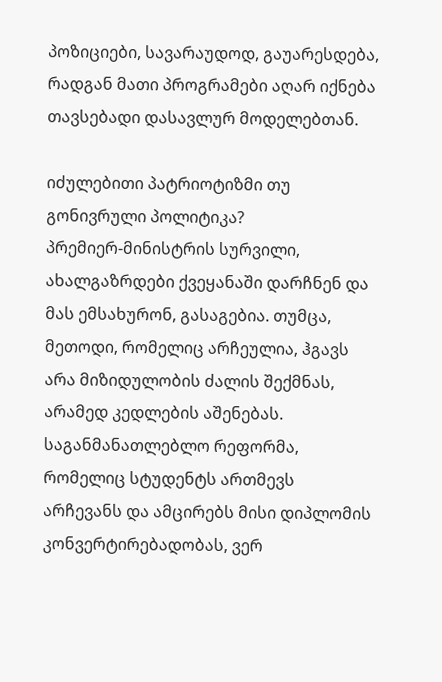პოზიციები, სავარაუდოდ, გაუარესდება, რადგან მათი პროგრამები აღარ იქნება თავსებადი დასავლურ მოდელებთან.

იძულებითი პატრიოტიზმი თუ გონივრული პოლიტიკა?
პრემიერ-მინისტრის სურვილი, ახალგაზრდები ქვეყანაში დარჩნენ და მას ემსახურონ, გასაგებია. თუმცა, მეთოდი, რომელიც არჩეულია, ჰგავს არა მიზიდულობის ძალის შექმნას, არამედ კედლების აშენებას. საგანმანათლებლო რეფორმა, რომელიც სტუდენტს ართმევს არჩევანს და ამცირებს მისი დიპლომის კონვერტირებადობას, ვერ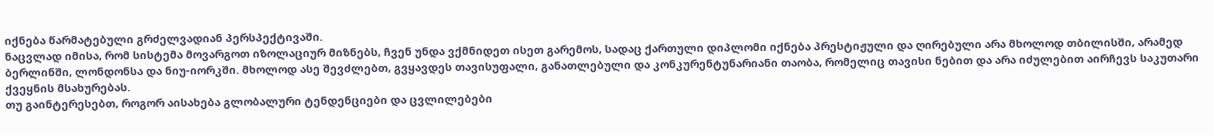იქნება წარმატებული გრძელვადიან პერსპექტივაში.
ნაცვლად იმისა, რომ სისტემა მოვარგოთ იზოლაციურ მიზნებს, ჩვენ უნდა ვქმნიდეთ ისეთ გარემოს, სადაც ქართული დიპლომი იქნება პრესტიჟული და ღირებული არა მხოლოდ თბილისში, არამედ ბერლინში, ლონდონსა და ნიუ-იორკში. მხოლოდ ასე შევძლებთ, გვყავდეს თავისუფალი, განათლებული და კონკურენტუნარიანი თაობა, რომელიც თავისი ნებით და არა იძულებით აირჩევს საკუთარი ქვეყნის მსახურებას.
თუ გაინტერესებთ, როგორ აისახება გლობალური ტენდენციები და ცვლილებები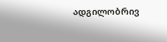ადგილობრივ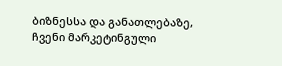ბიზნესსა და განათლებაზე, ჩვენი მარკეტინგული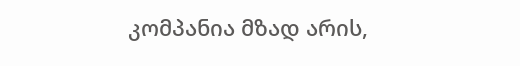კომპანია მზად არის,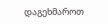დაგეხმაროთ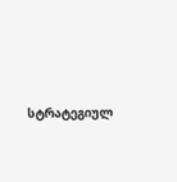სტრატეგიულ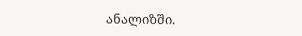ანალიზში.